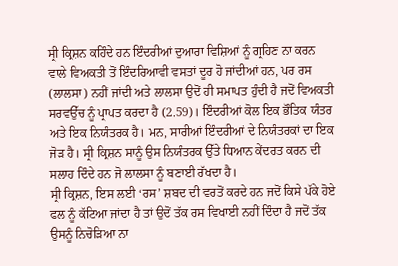ਸ੍ਰੀ ਕ੍ਰਿਸ਼ਨ ਕਹਿੰਦੇ ਹਨ ਇੰਦਰੀਆਂ ਦੁਆਰਾ ਵਿਸ਼ਿਆਂ ਨੂੰ ਗ੍ਰਹਿਣ ਨਾ ਕਰਨ ਵਾਲੇ ਵਿਅਕਤੀ ਤੋਂ ਇੰਦਰਿਆਵੀ ਵਸਤਾਂ ਦੂਰ ਹੋ ਜਾਂਦੀਆਂ ਹਨ, ਪਰ ਰਸ (ਲਾਲਸਾ) ਨਹੀਂ ਜਾਂਦੀ ਅਤੇ ਲਾਲਸਾ ਉਦੋਂ ਹੀ ਸਮਾਪਤ ਹੁੰਦੀ ਹੈ ਜਦੋਂ ਵਿਅਕਤੀ ਸਰਵਉੱਚ ਨੂੰ ਪ੍ਰਾਪਤ ਕਰਦਾ ਹੈ (2.59)। ਇੰਦਰੀਆਂ ਕੋਲ ਇਕ ਭੌਤਿਕ ਯੰਤਰ ਅਤੇ ਇਕ ਨਿਯੰਤਰਕ ਹੈ। ਮਨ, ਸਾਰੀਆਂ ਇੰਦਰੀਆਂ ਦੇ ਨਿਯੰਤਰਕਾਂ ਦਾ ਇਕ ਜੋੜ ਹੈ। ਸ੍ਰੀ ਕ੍ਰਿਸ਼ਨ ਸਾਨੂੰ ਉਸ ਨਿਯੰਤਰਕ ਉੱਤੇ ਧਿਆਨ ਕੇਂਦਰਤ ਕਰਨ ਦੀ ਸਲਾਹ ਦਿੰਦੇ ਹਨ ਜੋ ਲਾਲਸਾ ਨੂੰ ਬਣਾਈ ਰੱਖਦਾ ਹੈ।
ਸ੍ਰੀ ਕ੍ਰਿਸ਼ਨ, ਇਸ ਲਈ ‘ਰਸ’ ਸ਼ਬਦ ਦੀ ਵਰਤੋਂ ਕਰਦੇ ਹਨ ਜਦੋਂ ਕਿਸੇ ਪੱਕੇ ਹੋਏ ਫਲ ਨੂੰ ਕੱਟਿਆ ਜਾਂਦਾ ਹੈ ਤਾਂ ਉਦੋਂ ਤੱਕ ਰਸ ਵਿਖਾਈ ਨਹੀਂ ਦਿੰਦਾ ਹੈ ਜਦੋਂ ਤੱਕ ਉਸਨੂੰ ਨਿਚੋੜਿਆ ਨਾ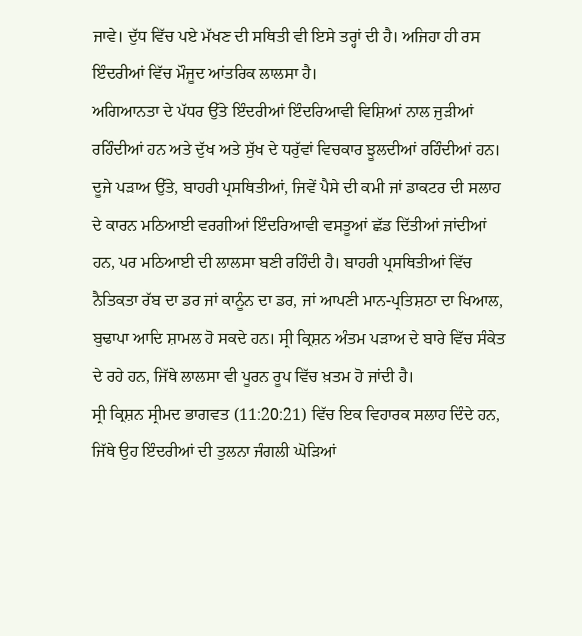ਜਾਵੇ। ਦੁੱਧ ਵਿੱਚ ਪਏ ਮੱਖਣ ਦੀ ਸਥਿਤੀ ਵੀ ਇਸੇ ਤਰ੍ਹਾਂ ਦੀ ਹੈ। ਅਜਿਹਾ ਹੀ ਰਸ ਇੰਦਰੀਆਂ ਵਿੱਚ ਮੌਜੂਦ ਆਂਤਰਿਕ ਲਾਲਸਾ ਹੈ।
ਅਗਿਆਨਤਾ ਦੇ ਪੱਧਰ ਉੱਤੇ ਇੰਦਰੀਆਂ ਇੰਦਰਿਆਵੀ ਵਿਸ਼ਿਆਂ ਨਾਲ ਜੁੜੀਆਂ ਰਹਿੰਦੀਆਂ ਹਨ ਅਤੇ ਦੁੱਖ ਅਤੇ ਸੁੱਖ ਦੇ ਧਰੁੱਵਾਂ ਵਿਚਕਾਰ ਝੂਲਦੀਆਂ ਰਹਿੰਦੀਆਂ ਹਨ। ਦੂਜੇ ਪੜਾਅ ਉੱਤੇ, ਬਾਹਰੀ ਪ੍ਰਸਥਿਤੀਆਂ, ਜਿਵੇਂ ਪੈਸੇ ਦੀ ਕਮੀ ਜਾਂ ਡਾਕਟਰ ਦੀ ਸਲਾਹ ਦੇ ਕਾਰਨ ਮਠਿਆਈ ਵਰਗੀਆਂ ਇੰਦਰਿਆਵੀ ਵਸਤੂਆਂ ਛੱਡ ਦਿੱਤੀਆਂ ਜਾਂਦੀਆਂ ਹਨ, ਪਰ ਮਠਿਆਈ ਦੀ ਲਾਲਸਾ ਬਣੀ ਰਹਿੰਦੀ ਹੈ। ਬਾਹਰੀ ਪ੍ਰਸਥਿਤੀਆਂ ਵਿੱਚ ਨੈਤਿਕਤਾ ਰੱਬ ਦਾ ਡਰ ਜਾਂ ਕਾਨੂੰਨ ਦਾ ਡਰ, ਜਾਂ ਆਪਣੀ ਮਾਨ-ਪ੍ਰਤਿਸ਼ਠਾ ਦਾ ਖਿਆਲ, ਬੁਢਾਪਾ ਆਦਿ ਸ਼ਾਮਲ ਹੋ ਸਕਦੇ ਹਨ। ਸ੍ਰੀ ਕ੍ਰਿਸ਼ਨ ਅੰਤਮ ਪੜਾਅ ਦੇ ਬਾਰੇ ਵਿੱਚ ਸੰਕੇਤ ਦੇ ਰਹੇ ਹਨ, ਜਿੱਥੇ ਲਾਲਸਾ ਵੀ ਪੂਰਨ ਰੂਪ ਵਿੱਚ ਖ਼ਤਮ ਹੋ ਜਾਂਦੀ ਹੈ।
ਸ੍ਰੀ ਕ੍ਰਿਸ਼ਨ ਸ੍ਰੀਮਦ ਭਾਗਵਤ (11:20:21) ਵਿੱਚ ਇਕ ਵਿਹਾਰਕ ਸਲਾਹ ਦਿੰਦੇ ਹਨ, ਜਿੱਥੇ ਉਹ ਇੰਦਰੀਆਂ ਦੀ ਤੁਲਨਾ ਜੰਗਲੀ ਘੋੜਿਆਂ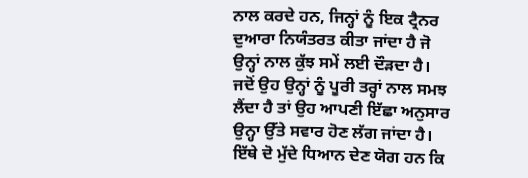ਨਾਲ ਕਰਦੇ ਹਨ, ਜਿਨ੍ਹਾਂ ਨੂੰ ਇਕ ਟ੍ਰੈਨਰ ਦੁਆਰਾ ਨਿਯੰਤਰਤ ਕੀਤਾ ਜਾਂਦਾ ਹੈ ਜੋ ਉਨ੍ਹਾਂ ਨਾਲ ਕੁੱਝ ਸਮੇਂ ਲਈ ਦੌੜਦਾ ਹੈ। ਜਦੋਂ ਉਹ ਉਨ੍ਹਾਂ ਨੂੰ ਪੂਰੀ ਤਰ੍ਹਾਂ ਨਾਲ ਸਮਝ ਲੈਂਦਾ ਹੈ ਤਾਂ ਉਹ ਆਪਣੀ ਇੱਛਾ ਅਨੁਸਾਰ ਉਨ੍ਹਾ ਉੱਤੇ ਸਵਾਰ ਹੋਣ ਲੱਗ ਜਾਂਦਾ ਹੈ।
ਇੱਥੇ ਦੋ ਮੁੱਦੇ ਧਿਆਨ ਦੇਣ ਯੋਗ ਹਨ ਕਿ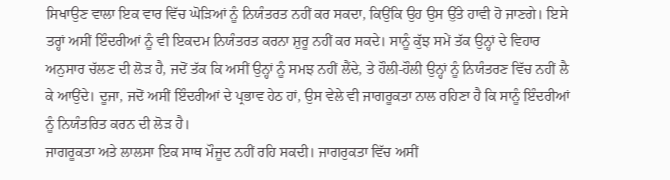ਸਿਖਾਉਣ ਵਾਲਾ ਇਕ ਵਾਰ ਵਿੱਚ ਘੋੜਿਆਂ ਨੂੰ ਨਿਯੰਤਰਤ ਨਹੀਂ ਕਰ ਸਕਦਾ, ਕਿਉਂਕਿ ਉਹ ਉਸ ਉੱਤੇ ਹਾਵੀ ਹੋ ਜਾਣਗੇ। ਇਸੇ ਤਰ੍ਹਾਂ ਅਸੀਂ ਇੰਦਰੀਆਂ ਨੂੰ ਵੀ ਇਕਦਮ ਨਿਯੰਤਰਤ ਕਰਨਾ ਸ਼ੁਰੂ ਨਹੀਂ ਕਰ ਸਕਦੇ। ਸਾਨੂੰ ਕੁੱਝ ਸਮੇਂ ਤੱਕ ਉਨ੍ਹਾਂ ਦੇ ਵਿਹਾਰ ਅਨੁਸਾਰ ਚੱਲਣ ਦੀ ਲੋੜ ਹੈ, ਜਦੋਂ ਤੱਕ ਕਿ ਅਸੀਂ ਉਨ੍ਹਾਂ ਨੂੰ ਸਮਝ ਨਹੀਂ ਲੈਂਦੇ, ਤੇ ਹੌਲੀ-ਹੌਲੀ ਉਨ੍ਹਾਂ ਨੂੰ ਨਿਯੰਤਰਣ ਵਿੱਚ ਨਹੀਂ ਲੈ ਕੇ ਆਉਂਦੇ। ਦੂਜਾ, ਜਦੋਂ ਅਸੀਂ ਇੰਦਰੀਆਂ ਦੇ ਪ੍ਰਭਾਵ ਹੇਠ ਹਾਂ, ਉਸ ਵੇਲੇ ਵੀ ਜਾਗਰੂਕਤਾ ਨਾਲ ਰਹਿਣਾ ਹੈ ਕਿ ਸਾਨੂੰ ਇੰਦਰੀਆਂ ਨੂੰ ਨਿਯੰਤਰਿਤ ਕਰਨ ਦੀ ਲੋੜ ਹੈ।
ਜਾਗਰੂਕਤਾ ਅਤੇ ਲਾਲਸਾ ਇਕ ਸਾਥ ਮੌਜੂਦ ਨਹੀਂ ਰਹਿ ਸਕਦੀ। ਜਾਗਰੁਕਤਾ ਵਿੱਚ ਅਸੀਂ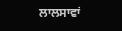ਲਾਲਸਾਵਾਂ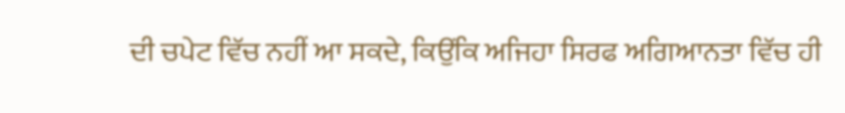ਦੀ ਚਪੇਟ ਵਿੱਚ ਨਹੀਂ ਆ ਸਕਦੇ, ਕਿਉਂਕਿ ਅਜਿਹਾ ਸਿਰਫ ਅਗਿਆਨਤਾ ਵਿੱਚ ਹੀ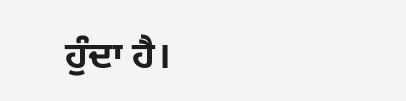ਹੁੰਦਾ ਹੈ।